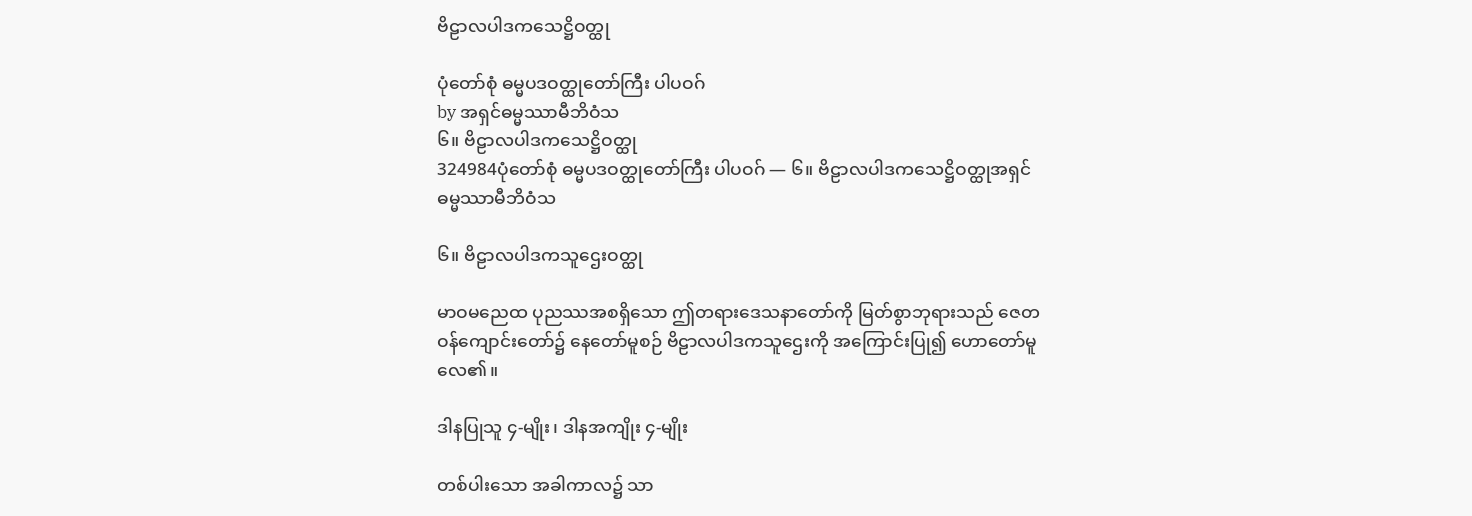ဗိဠာလပါဒကသေဋ္ဌိဝတ္ထု

ပုံတော်စုံ ဓမ္မပဒဝတ္ထုတော်ကြီး ပါပဝဂ်
by အရှင်ဓမ္မဿာမီဘိဝံသ
၆။ ဗိဠာလပါဒကသေဋ္ဌိဝတ္ထု
324984ပုံတော်စုံ ဓမ္မပဒဝတ္ထုတော်ကြီး ပါပဝဂ် — ၆။ ဗိဠာလပါဒကသေဋ္ဌိဝတ္ထုအရှင်ဓမ္မဿာမီဘိဝံသ

၆။ ဗိဠာလပါဒကသူဌေးဝတ္ထု

မာဝမညေထ ပုညဿအစရှိသော ဤတရားဒေသနာတော်ကို မြတ်စွာဘုရားသည် ဇေတဝန်ကျောင်းတော်၌ နေတော်မူစဉ် ဗိဠာလပါဒကသူဌေးကို အကြောင်းပြု၍ ဟောတော်မူလေ၏။

ဒါနပြုသူ ၄-မျိုး၊ ဒါနအကျိုး ၄-မျိုး

တစ်ပါးသော အခါကာလ၌ သာ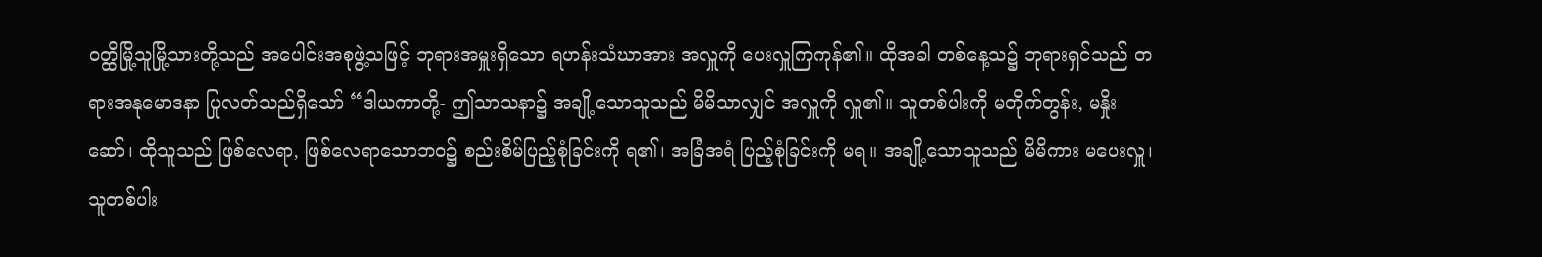ဝတ္ထိမြို့သူမြို့သားတို့သည် အပေါင်းအစုဖွဲ့သဖြင့် ဘုရားအမှူးရှိသော ရဟန်းသံဃာအား အလှူကို ပေးလှူကြကုန်၏။ ထိုအခါ တစ်နေ့သ၌ ဘုရားရှင်သည် တရားအနုမောဒနာ ပြုလတ်သည်ရှိသော် “ဒါယကာတို့- ဤသာသနာ၌ အချို့သောသူသည် မိမိသာလျှင် အလှူကို လှူ၏။ သူတစ်ပါးကို မတိုက်တွန်း, မနှိုးဆော်၊ ထိုသူသည် ဖြစ်လေရာ, ဖြစ်လေရာသောဘဝ၌ စည်းစိမ်ပြည့်စုံခြင်းကို ရ၏၊ အခြံအရံ ပြည့်စုံခြင်းကို မရ။ အချို့သောသူသည် မိမိကား မပေးလှူ၊ သူတစ်ပါး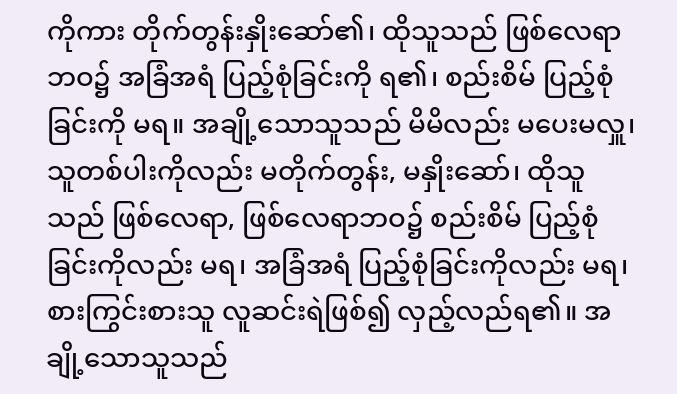ကိုကား တိုက်တွန်းနှိုးဆော်၏၊ ထိုသူသည် ဖြစ်လေရာဘဝ၌ အခြံအရံ ပြည့်စုံခြင်းကို ရ၏၊ စည်းစိမ် ပြည့်စုံခြင်းကို မရ။ အချို့သောသူသည် မိမိလည်း မပေးမလှူ၊ သူတစ်ပါးကိုလည်း မတိုက်တွန်း, မနှိုးဆော်၊ ထိုသူသည် ဖြစ်လေရာ, ဖြစ်လေရာဘဝ၌ စည်းစိမ် ပြည့်စုံခြင်းကိုလည်း မရ၊ အခြံအရံ ပြည့်စုံခြင်းကိုလည်း မရ၊ စားကြွင်းစားသူ လူဆင်းရဲဖြစ်၍ လှည့်လည်ရ၏။ အချို့သောသူသည်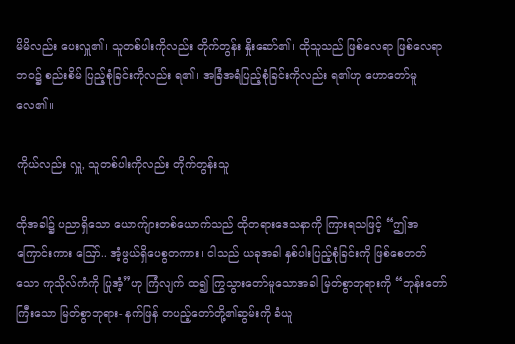မိမိလည်း ပေးလှူ၏၊ သူတစ်ပါးကိုလည်း တိုက်တွန်း နှိုးဆော်၏၊ ထိုသူသည် ဖြစ်လေရာ ဖြစ်လေရာ ဘဝ၌ စည်းစိမ် ပြည့်စုံခြင်းကိုလည်း ရ၏၊ အခြံအရံပြည့်စုံခြင်းကိုလည်း ရ၏ဟု ဟောတော်မူလေ၏။

ကိုယ်လည်း လှူ, သူတစ်ပါးကိုလည်း တိုက်တွန်းသူ

ထိုအခါ၌ ပညာရှိသော ယောက်ျားတစ်ယောက်သည် ထိုတရားဒေသနာကို ကြားရသဖြင့် “ဤအကြောင်းကား ဪ.. အံ့ဖွယ်ရှိပေစွတကား၊ ငါသည် ယခုအခါ နှစ်ပါးပြည့်စုံခြင်းကို ဖြစ်စေတတ်သော ကုသိုလ်ကံကို ပြုအံ့”ဟု ကြံလျက် ထ၍ ကြွသွားတော်မူသောအခါ မြတ်စွာဘုရားကို “ဘုန်းတော်ကြီးသော မြတ်စွာဘုရား- နက်ဖြန် တပည့်တော်တို့၏ဆွမ်းကို ခံယူ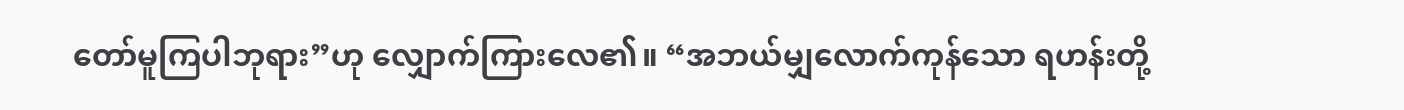တော်မူကြပါဘုရား”ဟု လျှောက်ကြားလေ၏။ “အဘယ်မျှလောက်ကုန်သော ရဟန်းတို့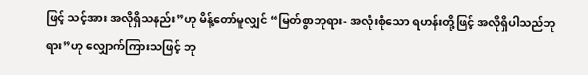ဖြင့် သင့်အား အလိုရှိသနည်း”ဟု မိန့်တော်မူလျှင် “မြတ်စွာဘုရား- အလုံးစုံသော ရဟန်းတို့ဖြင့် အလိုရှိပါသည်ဘုရား”ဟု လျှောက်ကြားသဖြင့် ဘု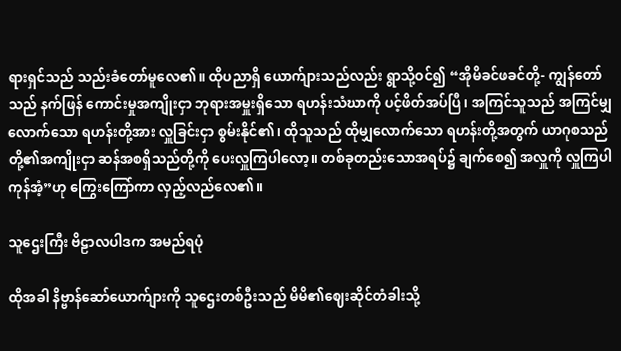ရားရှင်သည် သည်းခံတော်မူလေ၏။ ထိုပညာရှိ ယောက်ျားသည်လည်း ရွာသို့ဝင်၍ “အိုမိခင်ဖခင်တို့- ကျွန်တော်သည် နက်ဖြန် ကောင်းမှုအကျိုးငှာ ဘုရားအမှူးရှိသော ရဟန်းသံဃာကို ပင့်ဖိတ်အပ်ပြီ၊ အကြင်သူသည် အကြင်မျှလောက်သော ရဟန်းတို့အား လှူခြင်းငှာ စွမ်းနိုင်၏၊ ထိုသူသည် ထိုမျှလောက်သော ရဟန်းတို့အတွက် ယာဂုစသည်တို့၏အကျိုးငှာ ဆန်အစရှိသည်တို့ကို ပေးလှူကြပါလော့။ တစ်ခုတည်းသောအရပ်၌ ချက်စေ၍ အလှူကို လှူကြပါကုန်အံ့”ဟု ကြွေးကြော်ကာ လှည့်လည်လေ၏။

သူဌေးကြီး ဗိဠာလပါဒက အမည်ရပုံ

ထိုအခါ နိဗ္ဗာန်ဆော်ယောက်ျားကို သူဌေးတစ်ဦးသည် မိမိ၏ဈေးဆိုင်တံခါးသို့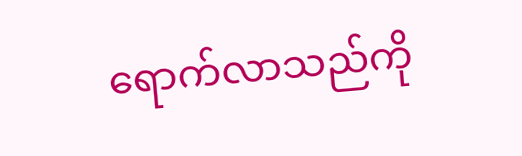ရောက်လာသည်ကို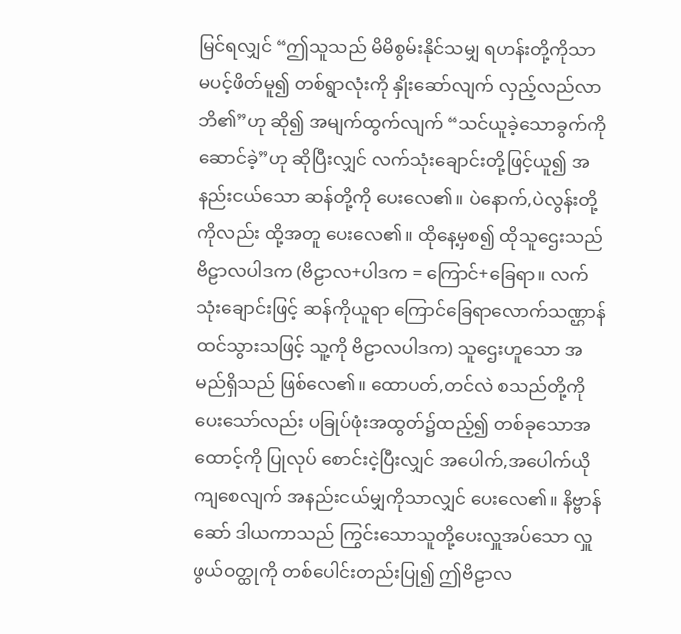မြင်ရလျှင် “ဤသူသည် မိမိစွမ်းနိုင်သမျှ ရဟန်းတို့ကိုသာ မပင့်ဖိတ်မူ၍ တစ်ရွာလုံးကို နှိုးဆော်လျက် လှည့်လည်လာဘိ၏”ဟု ဆို၍ အမျက်ထွက်လျက် “သင်ယူခဲ့သောခွက်ကို ဆောင်ခဲ့”ဟု ဆိုပြီးလျှင် လက်သုံးချောင်းတို့ဖြင့်ယူ၍ အနည်းငယ်သော ဆန်တို့ကို ပေးလေ၏။ ပဲနောက်,ပဲလွန်းတို့ကိုလည်း ထို့အတူ ပေးလေ၏။ ထိုနေ့မှစ၍ ထိုသူဌေးသည် ဗိဠာလပါဒက (ဗိဠာလ+ပါဒက = ကြောင်+ခြေရာ။ လက်သုံးချောင်းဖြင့် ဆန်ကိုယူရာ ကြောင်ခြေရာလောက်သဏ္ဌာန် ထင်သွားသဖြင့် သူ့ကို ဗိဠာလပါဒက) သူဌေးဟူသော အမည်ရှိသည် ဖြစ်လေ၏။ ထောပတ်,တင်လဲ စသည်တို့ကို ပေးသော်လည်း ပခြုပ်ဖုံးအထွတ်၌ထည့်၍ တစ်ခုသောအထောင့်ကို ပြုလုပ် စောင်းငဲ့ပြီးလျှင် အပေါက်,အပေါက်ယိုကျစေလျက် အနည်းငယ်မျှကိုသာလျှင် ပေးလေ၏။ နိဗ္ဗာန်ဆော် ဒါယကာသည် ကြွင်းသောသူတို့ပေးလှူအပ်သော လှူဖွယ်ဝတ္ထုကို တစ်ပေါင်းတည်းပြု၍ ဤဗိဠာလ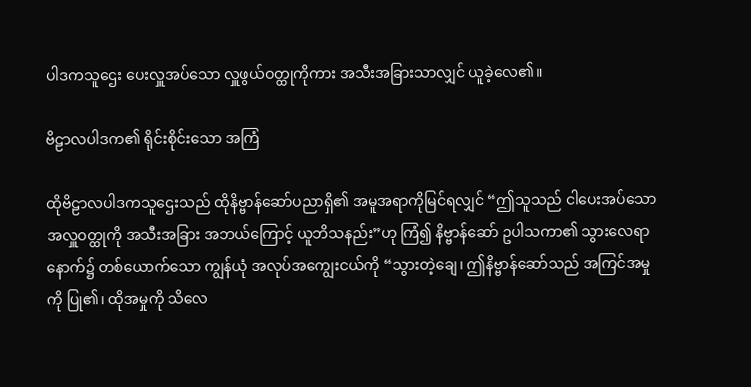ပါဒကသူဌေး ပေးလှူအပ်သော လှူဖွယ်ဝတ္ထုကိုကား အသီးအခြားသာလျှင် ယူခဲ့လေ၏။

ဗိဠာလပါဒက၏ ရိုင်းစိုင်းသော အကြံ

ထိုဗိဠာလပါဒကသူဌေးသည် ထိုနိဗ္ဗာန်ဆော်ပညာရှိ၏ အမူအရာကိုမြင်ရလျှင် “ဤသူသည် ငါပေးအပ်သော အလှူဝတ္ထုကို အသီးအခြား အဘယ်ကြောင့် ယူဘိသနည်း”ဟု ကြံ၍ နိဗ္ဗာန်ဆော် ဥပါသကာ၏ သွားလေရာနောက်၌ တစ်ယောက်သော ကျွန်ယုံ အလုပ်အကျွေးငယ်ကို “သွားတဲ့ချေ၊ ဤနိဗ္ဗာန်ဆော်သည် အကြင်အမှုကို ပြု၏၊ ထိုအမှုကို သိလေ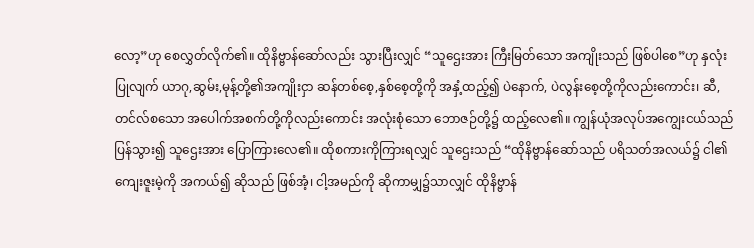လော့”ဟု စေလွှတ်လိုက်၏။ ထိုနိဗ္ဗာန်ဆော်လည်း သွားပြီးလျှင် “သူဌေးအား ကြီးမြတ်သော အကျိုးသည် ဖြစ်ပါစေ”ဟု နှလုံးပြုလျက် ယာဂု,ဆွမ်း,မုန့်တို့၏အကျိုးငှာ ဆန်တစ်စေ့,နှစ်စေ့တို့ကို အနှံ့ထည့်၍ ပဲနောက်, ပဲလွန်းစေ့တို့ကိုလည်းကောင်း၊ ဆီ,တင်လ်စသော အပေါက်အစက်တို့ကိုလည်းကောင်း အလုံးစုံသော ဘောဇဉ်တို့၌ ထည့်လေ၏။ ကျွန်ယုံအလုပ်အကျွေးငယ်သည် ပြန်သွား၍ သူဌေးအား ပြောကြားလေ၏။ ထိုစကားကိုကြားရလျှင် သူဌေးသည် “ထိုနိဗ္ဗာန်ဆော်သည် ပရိသတ်အလယ်၌ ငါ၏ကျေးဇူးမဲ့ကို အကယ်၍ ဆိုသည် ဖြစ်အံ့၊ ငါ့အမည်ကို ဆိုကာမျှ၌သာလျှင် ထိုနိဗ္ဗာန်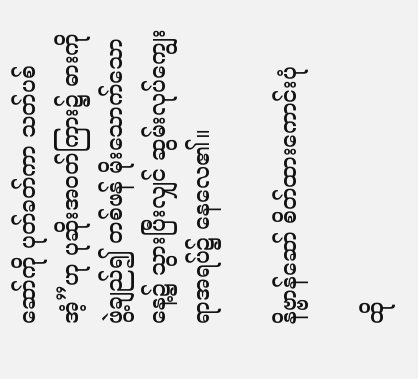ဆော်ကို ပုတ်ခတ်ကာ သတ်ပစ်အံ့”ဟု ပုဆိုးအဝတ်ကြား၌ ဓားကိုဖွဲ့ချည်၍ တစ်ဖန် မိုးသောက်သောနေ့၌ သွားပြီးလျှင် ဆွမ်းလုပ်ကျွေးရာအရပ်၌ နေလေ၏။

နိဗ္ဗာန်ဆော် စိတ်ထားကောင်းပုံ

ထို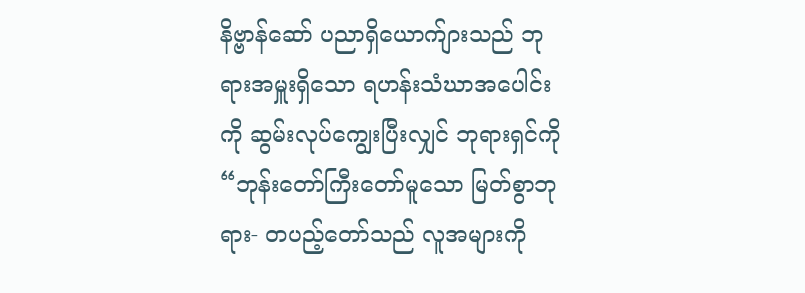နိဗ္ဗာန်ဆော် ပညာရှိယောက်ျားသည် ဘုရားအမှူးရှိသော ရဟန်းသံဃာအပေါင်းကို ဆွမ်းလုပ်ကျွေးပြီးလျှင် ဘုရားရှင်ကို “ဘုန်းတော်ကြီးတော်မူသော မြတ်စွာဘုရား- တပည့်တော်သည် လူအများကို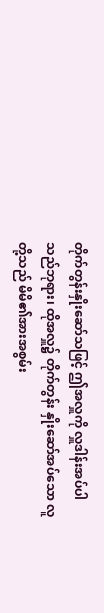တိုက်တွန်းနှိုးဆော်သဖြင့် ဤအလှူကို လှူဒါန်းအပ်ပါသည်ဘုရား၊ ထိုအလှူ၌ တိုက်တွန်း နှိုးဆော်အပ်သော လူတို့သည် မိမိ၏အားအစွမ်း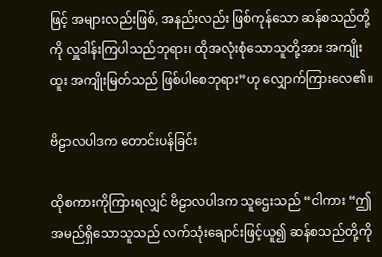ဖြင့် အများလည်းဖြစ်, အနည်းလည်း ဖြစ်ကုန်သော ဆန်စသည်တို့ကို လှူဒါန်းကြပါသည်ဘုရား၊ ထိုအလုံးစုံသောသူတို့အား အကျိုးထူး အကျိုးမြတ်သည် ဖြစ်ပါစေဘုရား”ဟု လျှောက်ကြားလေ၏။

ဗိဠာလပါဒက တောင်းပန်ခြင်း

ထိုစကားကိုကြားရလျှင် ဗိဠာလပါဒက သူဌေးသည် “ငါကား “ဤအမည်ရှိသောသူသည် လက်သုံးချောင်းဖြင့်ယူ၍ ဆန်စသည်တို့ကို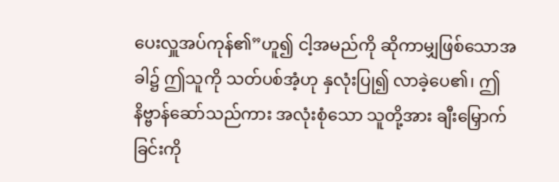ပေးလှူအပ်ကုန်၏”ဟူ၍ ငါ့အမည်ကို ဆိုကာမျှဖြစ်သောအခါ၌ ဤသူကို သတ်ပစ်အံ့ဟု နှလုံးပြု၍ လာခဲ့ပေ၏၊ ဤနိဗ္ဗာန်ဆော်သည်ကား အလုံးစုံသော သူတို့အား ချီးမြှောက်ခြင်းကို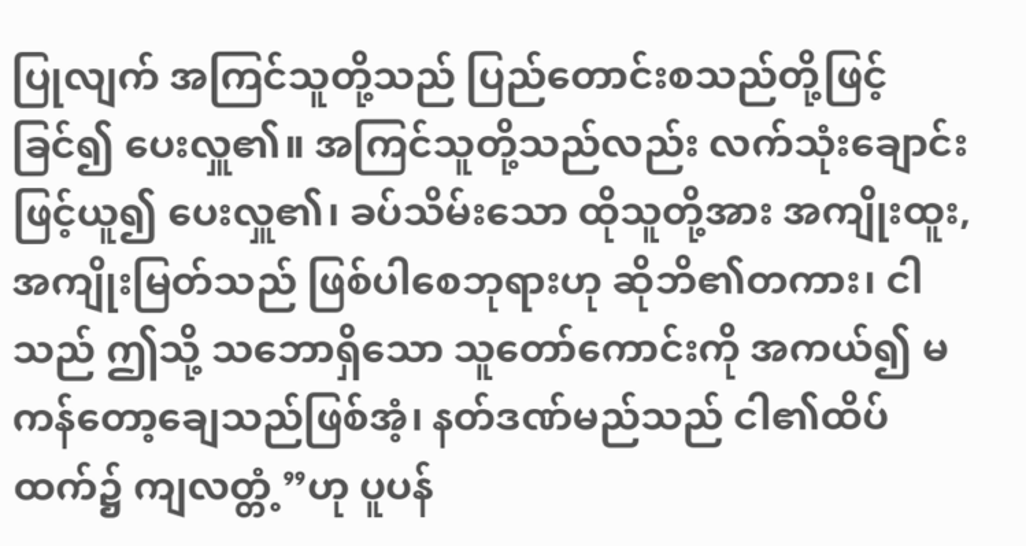ပြုလျက် အကြင်သူတို့သည် ပြည်တောင်းစသည်တို့ဖြင့် ခြင်၍ ပေးလှူ၏။ အကြင်သူတို့သည်လည်း လက်သုံးချောင်းဖြင့်ယူ၍ ပေးလှူ၏၊ ခပ်သိမ်းသော ထိုသူတို့အား အကျိုးထူး,အကျိုးမြတ်သည် ဖြစ်ပါစေဘုရားဟု ဆိုဘိ၏တကား၊ ငါသည် ဤသို့ သဘောရှိသော သူတော်ကောင်းကို အကယ်၍ မကန်တော့ချေသည်ဖြစ်အံ့၊ နတ်ဒဏ်မည်သည် ငါ၏ထိပ်ထက်၌ ကျလတ္တံ့”ဟု ပူပန်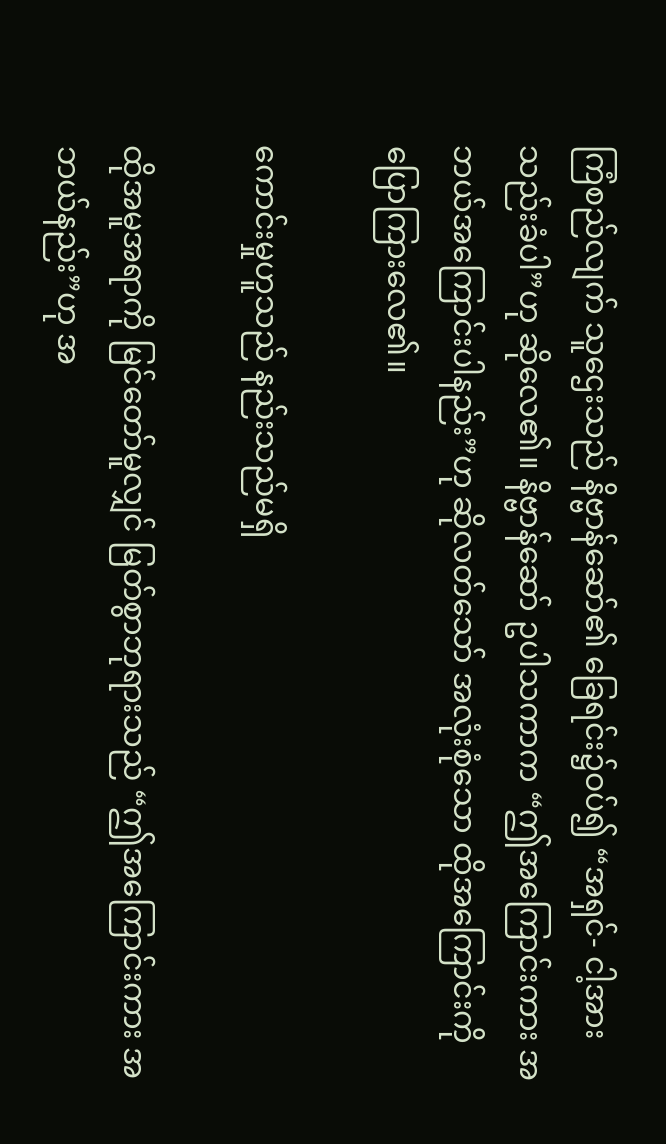ကြံစည်လျက် သူဌေးသည် နိဗ္ဗာန်ဆော်၏ ခြေရင်း၌ဝပ်၍ “အရှင်- ငါ့အား သည်းခံပါ”ဟု ဆိုလေ၏။ နိဗ္ဗာန်ဆော် ဥပါသကာက “ဤအကြောင်းကား အဘယ်အကြောင်းပါနည်း”ဟု ဆိုလတ်သော် အလုံးစုံသော ထိုအကြောင်းကို ပြောကြားလေ၏။

ကောင်းမှုဟူသည် နည်းသည်မရှိ

ထိုအမူအရာကို မြင်တော်မူလျှင် မြတ်စွာဘုရားသည် “ဤအကြောင်းကား အဘယ်နည်း”ဟု အ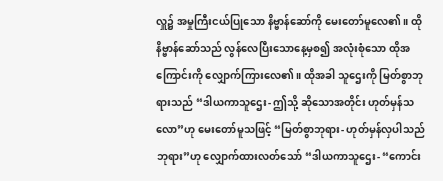လှူ၌ အမှုကြီးငယ်ပြုသော နိဗ္ဗာန်ဆော်ကို မေးတော်မူလေ၏။ ထိုနိဗ္ဗာန်ဆော်သည် လွန်လေပြီးသောနေ့မှစ၍ အလုံးစုံသော ထိုအကြောင်းကို လျှောက်ကြားလေ၏။ ထိုအခါ သူဌေးကို မြတ်စွာဘုရားသည် “ဒါယကာသူဌေး- ဤသို့ ဆိုသောအတိုင်း ဟုတ်မှန်သလော”ဟု မေးတော်မူသဖြင့် “မြတ်စွာဘုရား- ဟုတ်မှန်လှပါသည်ဘုရား”ဟု လျှောက်ထားလတ်သော် “ဒါယကာသူဌေး- “ကောင်း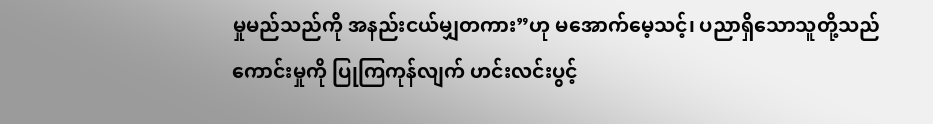မှုမည်သည်ကို အနည်းငယ်မျှတကား”ဟု မအောက်မေ့သင့်၊ ပညာရှိသောသူတို့သည် ကောင်းမှုကို ပြုကြကုန်လျက် ဟင်းလင်းပွင့်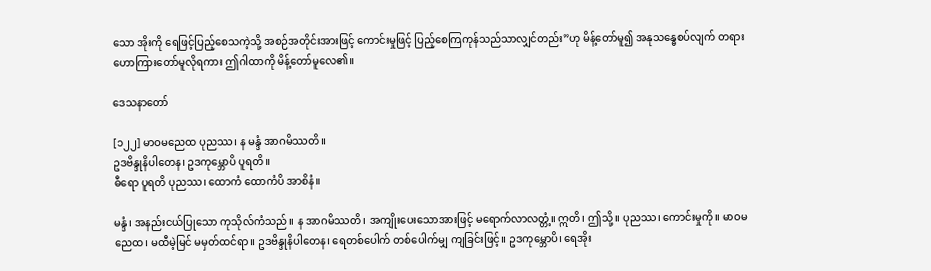သော အိုးကို ရေဖြင့်ပြည့်စေသကဲ့သို့ အစဉ်အတိုင်းအားဖြင့် ကောင်းမှုဖြင့် ပြည့်စေကြကုန်သည်သာလျှင်တည်း”ဟု မိန့်တော်မူ၍ အနုသန္ဓေစပ်လျက် တရား ဟောကြားတော်မူလိုရကား ဤဂါထာကို မိန့်တော်မူလေ၏။

ဒေသနာတော်

[၁၂၂] မာဝမညေထ ပုညဿ၊ န မန္ဒံ အာဂမိဿတိ။
ဥဒဗိန္ဒုနိပါတေန၊ ဥဒကုမ္ဘောပိ ပူရတိ။
ဓီရော ပူရတိ ပုညဿ၊ ထောကံ ထောကံပိ အာစိနံ။

မန္ဒံ၊ အနည်းငယ်ပြုသော ကုသိုလ်ကံသည်။ န အာဂမိဿတိ၊ အကျိုးပေးသောအားဖြင့် မရောက်လာလတ္တံ့။ ဣတိ၊ ဤသို့။ ပုညဿ၊ ကောင်းမှုကို။ မာဝမညေထ၊ မထီမဲ့မြင် မမှတ်ထင်ရာ။ ဥဒဗိန္ဒုနိပါတေန၊ ရေတစ်ပေါက် တစ်ပေါက်မျှ ကျခြင်းဖြင့်။ ဥဒကုမ္ဘောပိ၊ ရေအိုး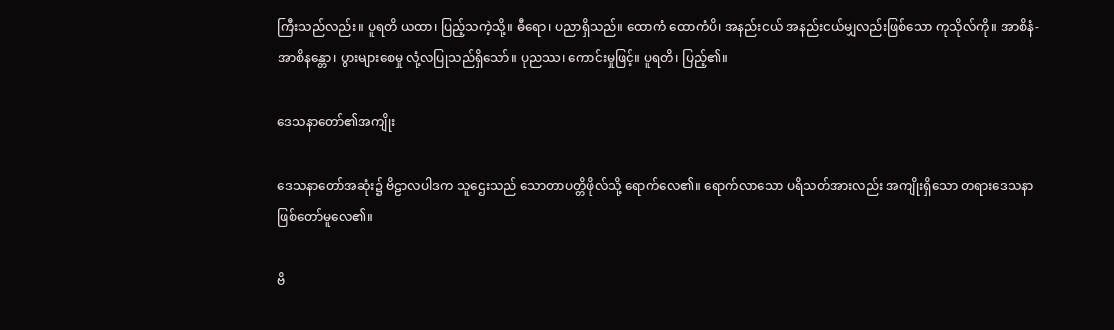ကြီးသည်လည်း။ ပူရတိ ယထာ၊ ပြည့်သကဲ့သို့။ ဓီရော၊ ပညာရှိသည်။ ထောကံ ထောကံပိ၊ အနည်းငယ် အနည်းငယ်မျှလည်းဖြစ်သော ကုသိုလ်ကို။ အာစိနံ-အာစိနန္တော၊ ပွားများစေမှု လုံ့လပြုသည်ရှိသော်။ ပုညဿ၊ ကောင်းမှုဖြင့်။ ပူရတိ၊ ပြည့်၏။

ဒေသနာတော်၏အကျိုး

ဒေသနာတော်အဆုံး၌ ဗိဠာလပါဒက သူဌေးသည် သောတာပတ္တိဖိုလ်သို့ ရောက်လေ၏။ ရောက်လာသော ပရိသတ်အားလည်း အကျိုးရှိသော တရားဒေသနာ ဖြစ်တော်မူလေ၏။

ဗိ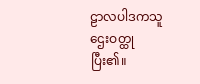ဠာလပါဒကသူဌေးဝတ္ထု ပြီး၏။